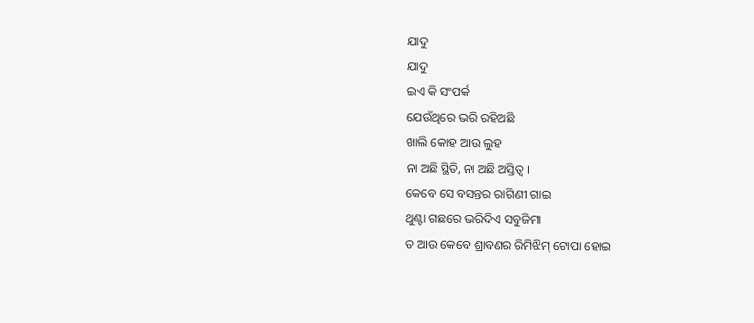ଯାଦୁ
ଯାଦୁ
ଇଏ କି ସଂପର୍କ
ଯେଉଁଥିରେ ଭରି ରହିଅଛି
ଖାଲି କୋହ ଆଉ ଲୁହ
ନା ଅଛି ସ୍ଥିତି, ନା ଅଛି ଅସ୍ତିତ୍ବ ।
କେବେ ସେ ବସନ୍ତର ରାଗିଣୀ ଗାଇ
ଥୁଣ୍ଟା ଗଛରେ ଭରିଦିଏ ସବୁଜିମା
ତ ଆଉ କେବେ ଶ୍ରାବଣର ରିମିଝିମ୍ ଟୋପା ହୋଇ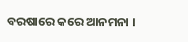ବରଷାରେ କରେ ଆନମନା ।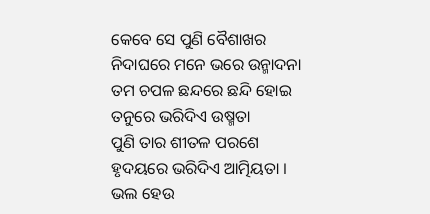କେବେ ସେ ପୁଣି ବୈଶାଖର
ନିଦାଘରେ ମନେ ଭରେ ଉନ୍ମାଦନା
ତମ ଚପଳ ଛନ୍ଦରେ ଛନ୍ଦି ହୋଇ
ତନୁରେ ଭରିଦିଏ ଉଷ୍ମତା
ପୁଣି ତାର ଶୀତଳ ପରଶେ
ହୃଦୟରେ ଭରିଦିଏ ଆତ୍ମିୟତା ।
ଭଲ ହେଉ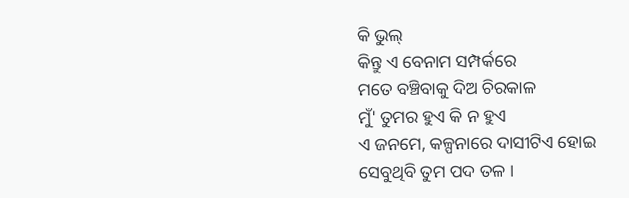କି ଭୁଲ୍
କିନ୍ତୁ ଏ ବେନାମ ସମ୍ପର୍କରେ
ମତେ ବଞ୍ଚିବାକୁ ଦିଅ ଚିରକାଳ
ମୁଁ' ତୁମର ହୁଏ କି ନ ହୁଏ
ଏ ଜନମେ, କଳ୍ପନାରେ ଦାସୀଟିଏ ହୋଇ
ସେବୁଥିବି ତୁମ ପଦ ତଳ ।